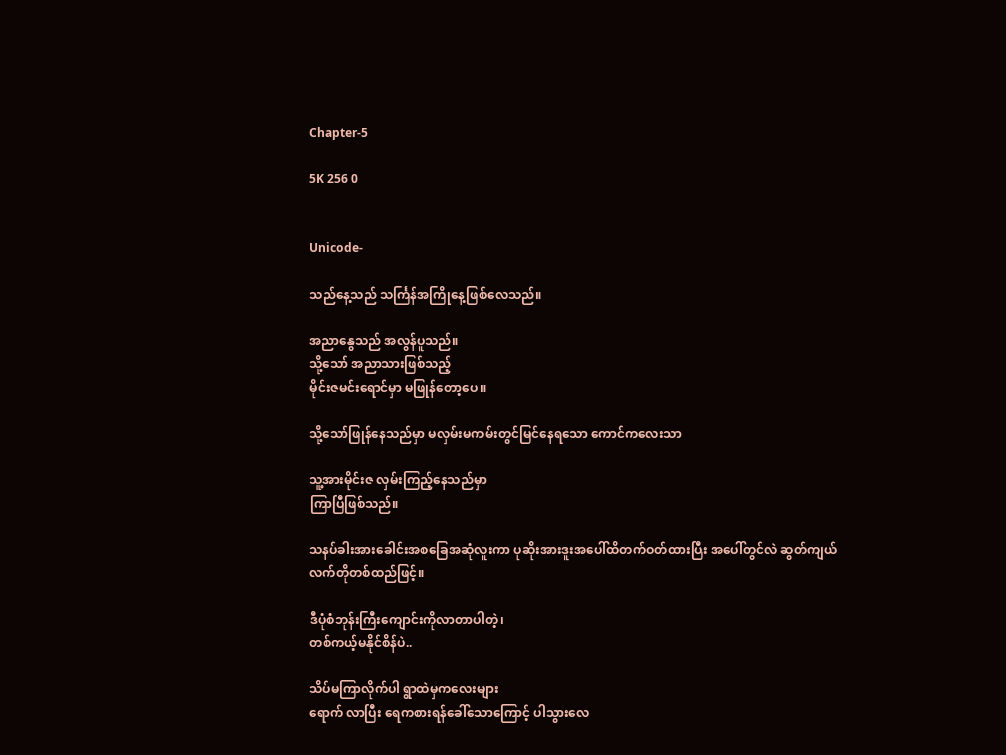Chapter-5

5K 256 0


Unicode-

သည်နေ့သည် သင်္ကြန်အကြိုနေ့ဖြစ်လေသည်။

အညာနွေသည် အလွန်ပူသည်။
သို့သော် အညာသားဖြစ်သည့်
မိုင်းဇမင်းရောင်မှာ မဖြုန်တော့ပေ။

သို့သော်ဖြုန်နေသည်မှာ မလှမ်းမကမ်းတွင်မြင်နေရသော ကောင်ကလေးသာ

သူ့အားမိုင်းဇ လှမ်းကြည့်နေသည်မှာ
ကြာပြီဖြစ်သည်။

သနပ်ခါးအားခေါင်းအစခြေအဆုံလူးကာ ပုဆိုးအားဒူးအပေါ်ထိတက်ဝတ်ထားပြီး အပေါ်တွင်လဲ ဆွတ်ကျယ်
လက်တိုတစ်ထည်ဖြင့်။

ဒီပုံစံဘုန်းကြီးကျောင်းကိုလာတာပါတဲ့၊
တစ်ကယ့်မနိုင်စိန်ပဲ..

သိပ်မကြာလိုက်ပါ ရွာထဲမှကလေးများ
ရောက် လာပြီး ရေကစားရန်ခေါ်သောကြောင့် ပါသွားလေ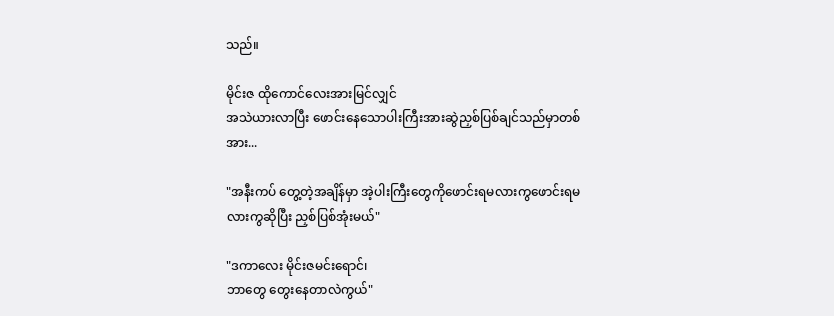သည်။

မိုင်းဇ ထိုကောင်လေးအားမြင်လျှင်
အသဲယားလာပြီး ဖောင်းနေသောပါးကြီးအားဆွဲညှစ်ပြစ်ချင်သည်မှာတစ်အား...

"အနီးကပ် တွေ့တဲ့အချိန်မှာ အဲ့ပါးကြီးတွေကိုဖောင်းရမလားကွဖောင်းရမလားကွဆိုပြီး ညှစ်ပြစ်အုံးမယ်"

"ဒကာလေး မိုင်းဇမင်းရောင်၊
ဘာတွေ တွေးနေတာလဲကွယ်"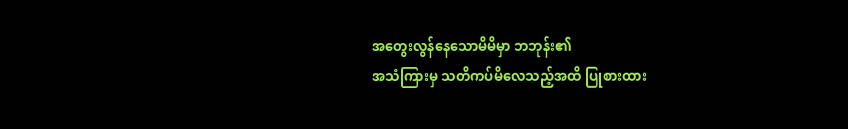အတွေးလွန်နေသောမိမိမှာ ဘဘုန်း၏
အသံကြားမှ သတိကပ်မိလေသည့်အထိ ပြုစားထား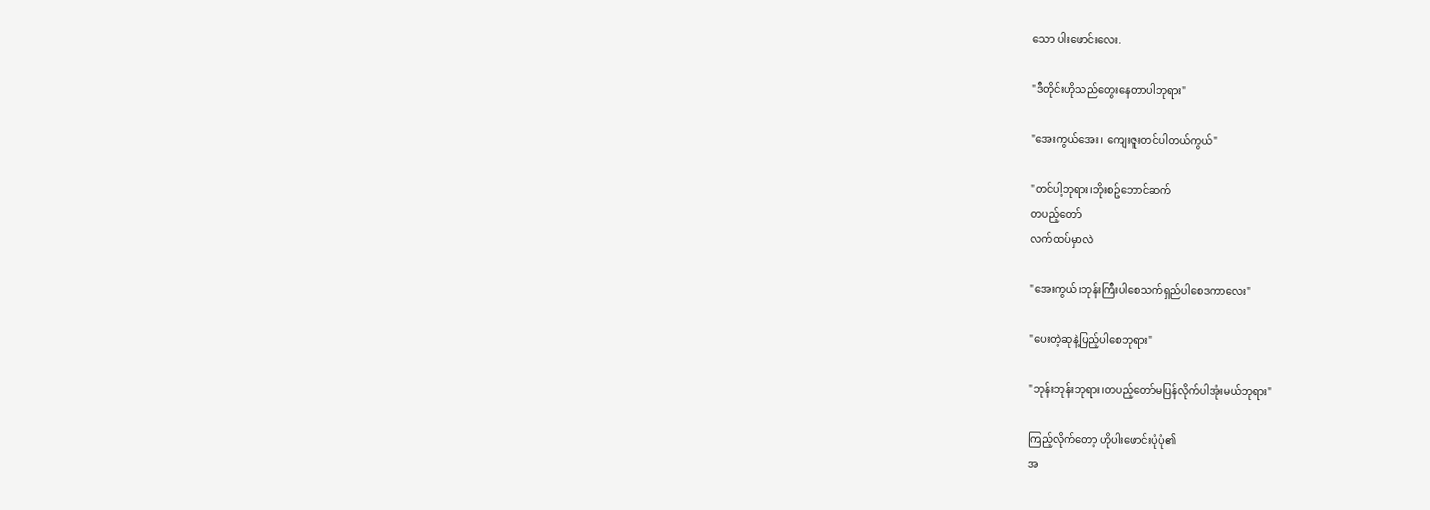သော ပါးဖောင်းလေး.

"ဒီတိုင်းဟိုသည်တွေးနေတာပါဘုရား"

"အေးကွယ်အေး၊ ကျေးဇူးတင်ပါတယ်ကွယ်"

"တင်ပါ့ဘုရား၊ဘိုးစဥ်ဘောင်ဆက်
တပည့်တော်
လက်ထပ်မှာလဲ

"အေးကွယ်၊ဘုန်းကြီးပါစေသက်ရှည်ပါစေဒကာလေး"

"ပေးတဲ့ဆုနဲ့ပြည့်ပါစေဘုရား"

"ဘုန်းဘုန်းဘုရား၊တပည့်တော်မပြန်လိုက်ပါအုံးမယ်ဘုရား"

ကြည့်လိုက်တော့ ဟိုပါးဖောင်းပုံပုံ၏
အ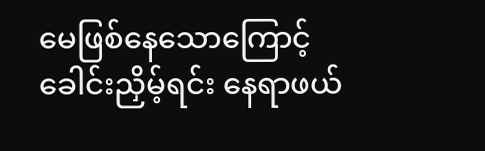မေဖြစ်နေသောကြောင့်
ခေါင်းညှိမ့်ရင်း နေရာဖယ်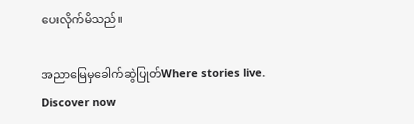ပေးလိုက်မိသည်။

အညာမြေမှခေါက်ဆွဲပြုတ်Where stories live. Discover now